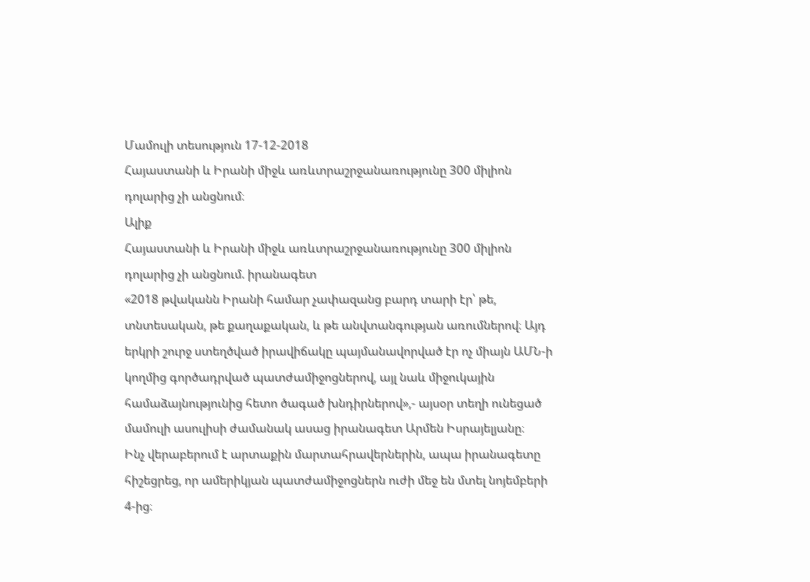Մամուլի տեսություն 17-12-2018
Հայաստանի և Իրանի միջև առևտրաշրջանառությունը 300 միլիոն դոլարից չի անցնում։
Ալիք
Հայաստանի և Իրանի միջև առևտրաշրջանառությունը 300 միլիոն դոլարից չի անցնում. իրանագետ
«2018 թվականն Իրանի համար չափազանց բարդ տարի էր՝ թե, տնտեսական, թե քաղաքական, և թե անվտանգության առումներով։ Այդ երկրի շուրջ ստեղծված իրավիճակը պայմանավորված էր ոչ միայն ԱՄՆ-ի կողմից գործադրված պատժամիջոցներով, այլ նաև միջուկային համաձայնությունից հետո ծագած խնդիրներով»,- այսօր տեղի ունեցած մամուլի ասուլիսի ժամանակ ասաց իրանագետ Արմեն Իսրայելյանը։
Ինչ վերաբերում է արտաքին մարտահրավերներին, ապա իրանագետը հիշեցրեց, որ ամերիկյան պատժամիջոցներն ուժի մեջ են մտել նոյեմբերի 4-ից։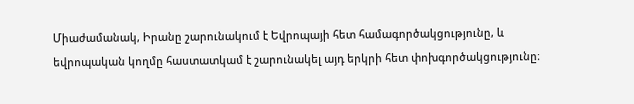Միաժամանակ, Իրանը շարունակում է Եվրոպայի հետ համագործակցությունը, և եվրոպական կողմը հաստատկամ է շարունակել այդ երկրի հետ փոխգործակցությունը։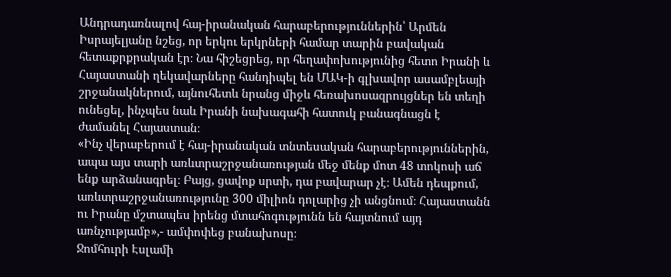Անդրադառնալով հայ-իրանական հարաբերություններին՝ Արմեն Իսրայելյանը նշեց, որ երկու երկրների համար տարին բավական հետաքրքրական էր։ Նա հիշեցրեց, որ հեղափոխությունից հետո Իրանի և Հայաստանի ղեկավարները հանդիպել են ՄԱԿ-ի գլխավոր ասամբլեայի շրջանակներում, այնուհետև նրանց միջև հեռախոսազրույցներ են տեղի ունեցել, ինչպես նաև Իրանի նախագահի հատուկ բանագնացն է ժամանել Հայաստան։
«Ինչ վերաբերում է հայ-իրանական տնտեսական հարաբերություններին, ապա այս տարի առևտրաշրջանառության մեջ մենք մոտ 48 տոկոսի աճ ենք արձանագրել։ Բայց, ցավոք սրտի, դա բավարար չէ։ Ամեն դեպքում, առևտրաշրջանառությունը 300 միլիոն դոլարից չի անցնում։ Հայաստանն ու Իրանը մշտապես իրենց մտահոգությունն են հայտնում այդ առնչությամբ»,- ամփոփեց բանախոսը։
Ջոմհուրի Էսլամի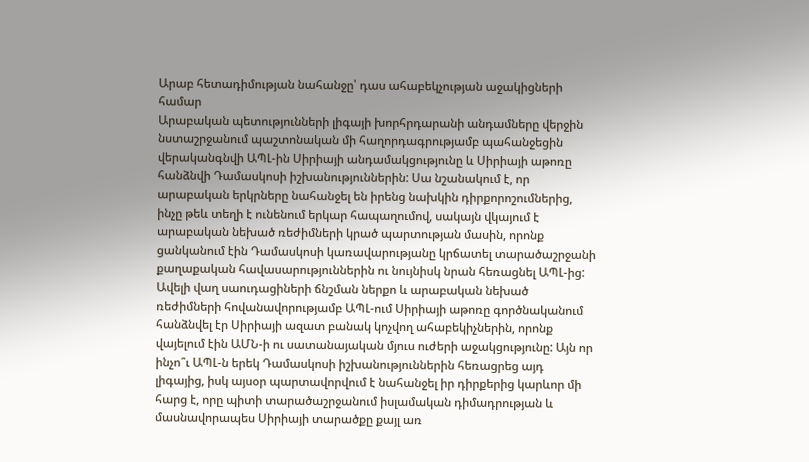Արաբ հետադիմության նահանջը՝ դաս ահաբեկչության աջակիցների համար
Արաբական պետությունների լիգայի խորհրդարանի անդամները վերջին նստաշրջանում պաշտոնական մի հաղորդագրությամբ պահանջեցին վերականգնվի ԱՊԼ-ին Սիրիայի անդամակցությունը և Սիրիայի աթոռը հանձնվի Դամասկոսի իշխանություններին: Սա նշանակում է, որ արաբական երկրները նահանջել են իրենց նախկին դիրքորոշումներից, ինչը թեև տեղի է ունենում երկար հապաղումով, սակայն վկայում է արաբական նեխած ռեժիմների կրած պարտության մասին, որոնք ցանկանում էին Դամասկոսի կառավարությանը կրճատել տարածաշրջանի քաղաքական հավասարություններին ու նույնիսկ նրան հեռացնել ԱՊԼ-ից:
Ավելի վաղ սաուդացիների ճնշման ներքո և արաբական նեխած ռեժիմների հովանավորությամբ ԱՊԼ-ում Սիրիայի աթոռը գործնականում հանձնվել էր Սիրիայի ազատ բանակ կոչվող ահաբեկիչներին, որոնք վայելում էին ԱՄՆ-ի ու սատանայական մյուս ուժերի աջակցությունը: Այն որ ինչո՞ւ ԱՊԼ-ն երեկ Դամասկոսի իշխանություններին հեռացրեց այդ լիգայից, իսկ այսօր պարտավորվում է նահանջել իր դիրքերից կարևոր մի հարց է, որը պիտի տարածաշրջանում իսլամական դիմադրության և մասնավորապես Սիրիայի տարածքը քայլ առ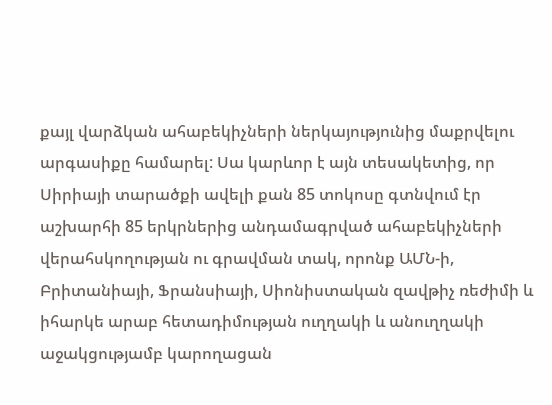քայլ վարձկան ահաբեկիչների ներկայությունից մաքրվելու արգասիքը համարել: Սա կարևոր է այն տեսակետից, որ Սիրիայի տարածքի ավելի քան 85 տոկոսը գտնվում էր աշխարհի 85 երկրներից անդամագրված ահաբեկիչների վերահսկողության ու գրավման տակ, որոնք ԱՄՆ-ի, Բրիտանիայի, Ֆրանսիայի, Սիոնիստական զավթիչ ռեժիմի և իհարկե արաբ հետադիմության ուղղակի և անուղղակի աջակցությամբ կարողացան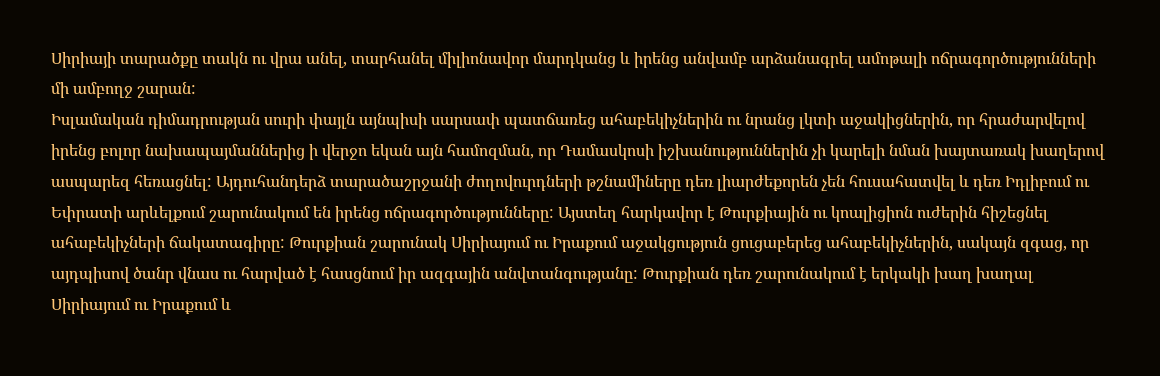Սիրիայի տարածքը տակն ու վրա անել, տարհանել միլիոնավոր մարդկանց և իրենց անվամբ արձանագրել ամոթալի ոճրագործությունների մի ամբողջ շարան:
Իսլամական դիմադրության սուրի փայլն այնպիսի սարսափ պատճառեց ահաբեկիչներին ու նրանց լկտի աջակիցներին, որ հրաժարվելով իրենց բոլոր նախապայմաններից ի վերջո եկան այն համոզման, որ Դամասկոսի իշխանություններին չի կարելի նման խայտառակ խաղերով ասպարեզ հեռացնել: Այդուհանդերձ տարածաշրջանի ժողովուրդների թշնամիները դեռ լիարժեքորեն չեն հուսահատվել և դեռ Իդլիբում ու Եփրատի արևելքում շարունակում են իրենց ոճրագործությունները: Այստեղ հարկավոր է Թուրքիային ու կոալիցիոն ուժերին հիշեցնել ահաբեկիչների ճակատագիրը: Թուրքիան շարունակ Սիրիայում ու Իրաքում աջակցություն ցուցաբերեց ահաբեկիչներին, սակայն զգաց, որ այդպիսով ծանր վնաս ու հարված է հասցնում իր ազգային անվտանգությանը: Թուրքիան դեռ շարունակում է երկակի խաղ խաղալ Սիրիայում ու Իրաքում և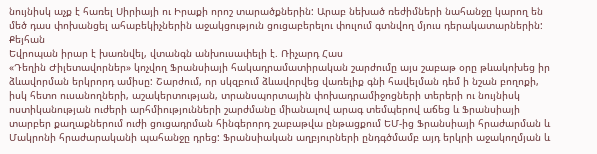նույնիսկ աչք է հառել Սիրիայի ու Իրաքի որոշ տարածքներին: Արաբ նեխած ռեժիմների նահանջը կարող են մեծ դաս փոխանցել ահաբեկիչներին աջակցություն ցուցաբերելու փուլում գտնվող մյուս դերակատարներին:
Քեյհան
Եվրոպան իրար է խառնվել, վտանգն անխուսափելի է. Ռիչարդ Հաս
«Դեղին Ժիլետավորներ» կոչվող Ֆրանսիայի հակադրամատիրական շարժումը այս շաբաթ օրը թևակոխեց իր ձևավորման երկրորդ ամիսը: Շարժում, որ սկզբում ձևավորվեց վառելիք գնի հավելման դեմ ի նշան բողոքի, իսկ հետո ուսանողների, աշակերտության, տրանսպորտային փոխադրամիջոցների տերերի ու նույնիսկ ոստիկանության ուժերի արհմիությունների շարժմանը միանալով արագ տեմպերով աճեց և Ֆրանսիայի տարբեր քաղաքներում ուժի ցուցադրման հինգերորդ շաբաթվա ընթացքում ԵՄ-ից Ֆրանսիայի հրաժարման և Մակրոնի հրաժարականի պահանջը դրեց: Ֆրանսիական աղբյուրների ընդգծմամբ այդ երկրի աջակողմյան և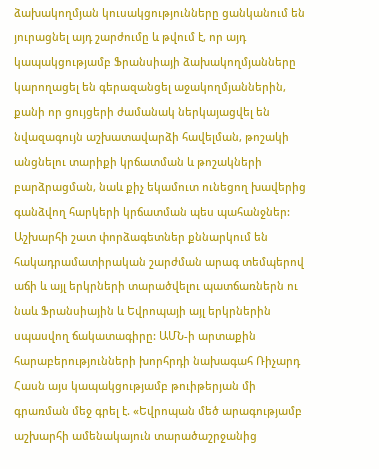ձախակողմյան կուսակցությունները ցանկանում են յուրացնել այդ շարժումը և թվում է, որ այդ կապակցությամբ Ֆրանսիայի ձախակողմյանները կարողացել են գերազանցել աջակողմյաններին, քանի որ ցույցերի ժամանակ ներկայացվել են նվազագույն աշխատավարձի հավելման, թոշակի անցնելու տարիքի կրճատման և թոշակների բարձրացման, նաև քիչ եկամուտ ունեցող խավերից գանձվող հարկերի կրճատման պես պահանջներ: Աշխարհի շատ փորձագետներ քննարկում են հակադրամատիրական շարժման արագ տեմպերով աճի և այլ երկրների տարածվելու պատճառներն ու նաև Ֆրանսիային և Եվրոպայի այլ երկրներին սպասվող ճակատագիրը: ԱՄՆ-ի արտաքին հարաբերությունների խորհրդի նախագահ Ռիչարդ Հասն այս կապակցությամբ թուիթերյան մի գրառման մեջ գրել է. «Եվրոպան մեծ արագությամբ աշխարհի ամենակայուն տարածաշրջանից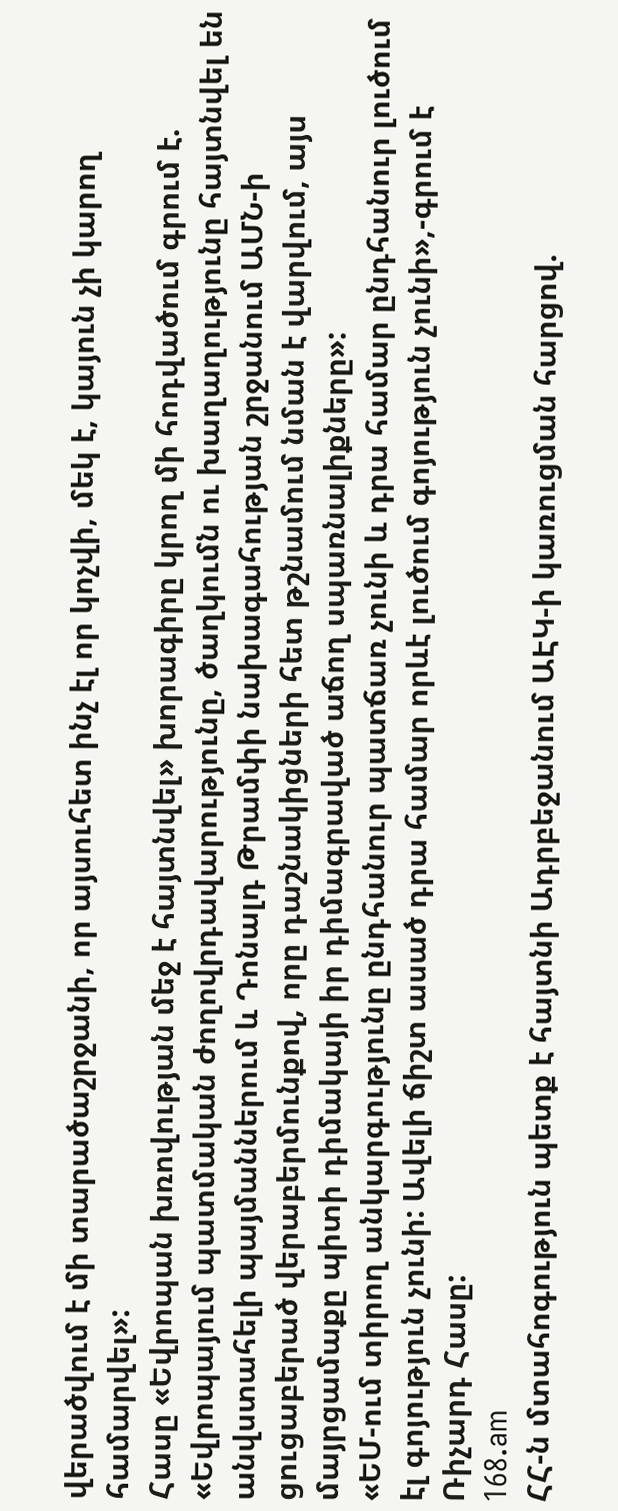վերածվում է մի տարածաշրջանի, որ այսուհետ ինչ էլ որ կոչվի, մեկ է, կայուն չի կարող համարվել»:
Հասը «Եվրոպան խռովության մեջ է հայտնվել» խորագիրը կրող մի հոդվածում գրում է. «Եվրոպայում պատմական ժողովրդավարությունը, ծաղկումն ու խաղաղությունը հայտնվել են անվստահելի պայմաններում և Դոնալդ Թրամփի նախագահության շրջանում ԱՄՆ-ի ցուցաբերած վերաբերմունքով, որը դաշնակիցների հետ թշնամում նման է վարվում, այս մայրցամաքը պիտի դիմակայի իր դիմագրաված աճող սպառնալիքները»:
«ԵՄ-ում տիրող անկարգությունը ընդհանուր պատճառ չունի և դրա համար ընդհանուր լուծում էլ գոյություն չունի: Ավելի ճիշտ ասած դրա համար որևէ լուծում գոյություն չունի»,-գրում է Ռիչարդ Հասը:
168.am
ՀՀ-ն մտահոգություն պետք է հայտնի Ադրբեջանում ԱԷԿ-ի կառուցման հարցով.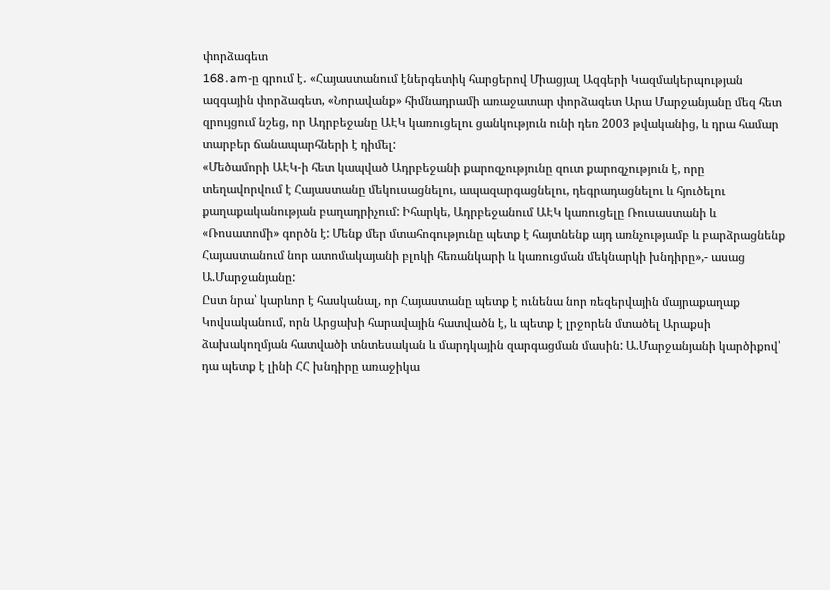փորձագետ
168․am-ը գրում է․ «Հայաստանում էներգետիկ հարցերով Միացյալ Ազգերի Կազմակերպության ազգային փորձագետ, «Նորավանք» հիմնադրամի առաջատար փորձագետ Արա Մարջանյանը մեզ հետ զրույցում նշեց, որ Ադրբեջանը ԱԷԿ կառուցելու ցանկություն ունի դեռ 2003 թվականից, և դրա համար տարբեր ճանապարհների է դիմել:
«Մեծամորի ԱԷԿ-ի հետ կապված Ադրբեջանի քարոզչությունը զուտ քարոզչություն է, որը տեղավորվում է Հայաստանը մեկուսացնելու, ապազարգացնելու, դեգրադացնելու և հյուծելու քաղաքականության բաղադրիչում: Իհարկե, Ադրբեջանում ԱԷԿ կառուցելը Ռուսաստանի և «Ռոսատոմի» գործն է: Մենք մեր մտահոգությունը պետք է հայտնենք այդ առնչությամբ և բարձրացնենք Հայաստանում նոր ատոմակայանի բլոկի հեռանկարի և կառուցման մեկնարկի խնդիրը»,- ասաց Ա.Մարջանյանը:
Ըստ նրա՝ կարևոր է հասկանալ, որ Հայաստանը պետք է ունենա նոր ռեզերվային մայրաքաղաք Կովսականում, որն Արցախի հարավային հատվածն է, և պետք է լրջորեն մտածել Արաքսի ձախակողմյան հատվածի տնտեսական և մարդկային զարգացման մասին: Ա.Մարջանյանի կարծիքով՝ դա պետք է լինի ՀՀ խնդիրը առաջիկա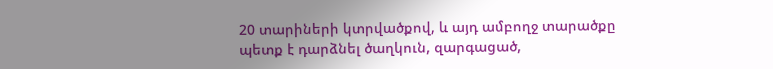20 տարիների կտրվածքով, և այդ ամբողջ տարածքը պետք է դարձնել ծաղկուն, զարգացած,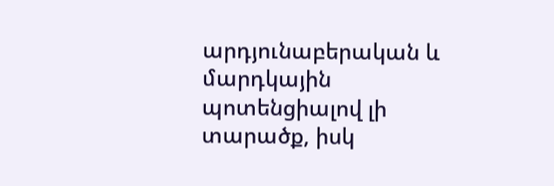արդյունաբերական և մարդկային պոտենցիալով լի տարածք, իսկ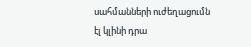սահմանների ուժեղացումն էլ կլինի դրա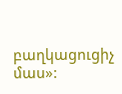բաղկացուցիչ մաս»: